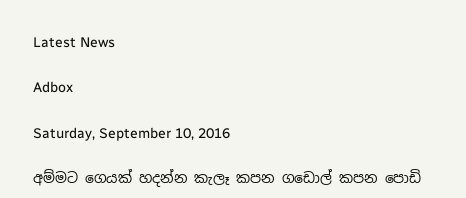Latest News

Adbox

Saturday, September 10, 2016

අම්මට ගෙයක් හදන්න කැලෑ කපන ගඩොල් කපන පොඩි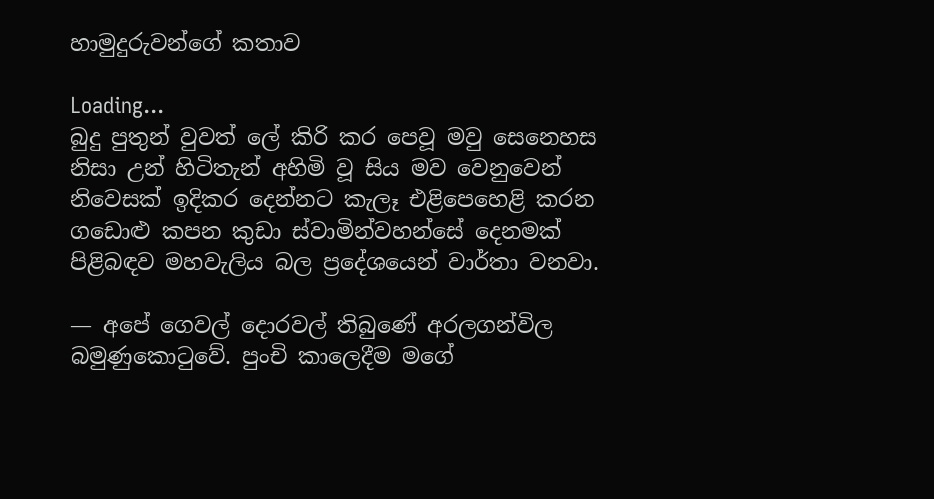හාමුදුරුවන්ගේ කතාව

Loading...
බුදු පුතුන් වුවත් ලේ කිරි කර පෙවූ මවු සෙනෙහස නිසා උන් හිටිතැන් අහිමි වූ සිය මව වෙනුවෙන් නිවෙසක් ඉදිකර දෙන්නට කැලෑ එළිපෙහෙළි කරන ගඩොළු කපන කුඩා ස්වාමින්වහන්සේ දෙනමක් පිළිබඳව මහවැලිය බල ප්‍රදේශයෙන් වාර්තා වනවා.

— අපේ ගෙවල් දොරවල් තිබුණේ අරලගන්විල බමුණුකොටුවේ. පුංචි කාලෙදීම මගේ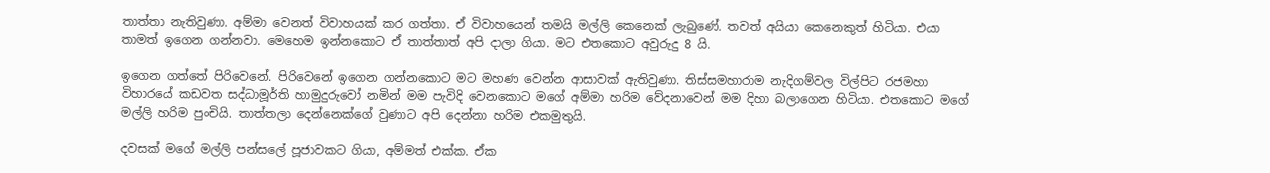තාත්තා නැතිවුණා. අම්මා වෙනත් විවාහයක් කර ගත්තා. ඒ විවාහයෙන් තමයි මල්ලි කෙනෙක් ලැබුණේ. තවත් අයියා කෙනෙකුත් හිටියා. එයා තාමත් ඉගෙන ගන්නවා. මෙහෙම ඉන්නකොට ඒ තාත්තාත් අපි දාලා ගියා. මට එතකොට අවුරුදු 8 යි.

ඉගෙන ගත්තේ පිරිවෙනේ. පිරිවෙනේ ඉගෙන ගන්නකොට මට මහණ වෙන්න ආසාවක් ඇතිවුණා. තිස්සමහාරාම නැදිගම්වල විල්පිට රජමහා විහාරයේ කඩවත සද්ධාමූර්ති හාමුදුරුවෝ නමින් මම පැවිදි වෙනකොට මගේ අම්මා හරිම වේදනාවෙන් මම දිහා බලාගෙන හිටියා. එතකොට මගේ මල්ලි හරිම පුංචියි. තාත්තලා දෙන්නෙක්ගේ වුණාට අපි දෙන්නා හරිම එකමුතුයි.

දවසක් මගේ මල්ලි පන්සලේ පූජාවකට ගියා, අම්මත් එක්ක. ඒක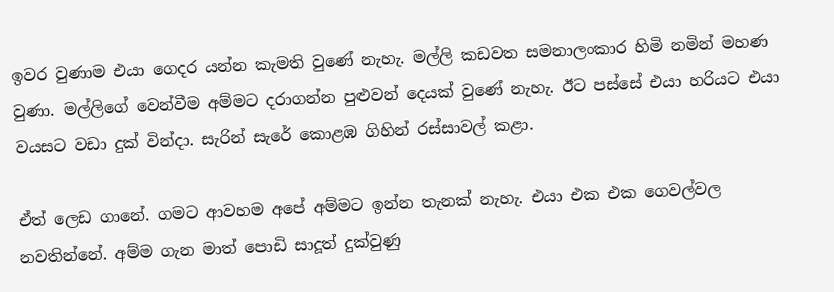ඉවර වුණාම එයා ගෙදර යන්න කැමති වුණේ නැහැ. මල්ලි කඩවත සමනාලංකාර හිමි නමින් මහණ වුණා. මල්ලිගේ වෙන්වීම අම්මට දරාගන්න පුළුවන් දෙයක් වුණේ නැහැ. ඊට පස්සේ එයා හරියට එයා වයසට වඩා දුක් වින්දා. සැරින් සැරේ කොළඹ ගිහින් රස්සාවල් කළා.

ඒත් ලෙඩ ගානේ. ගමට ආවහම අපේ අම්මට ඉන්න තැනක් නැහැ. එයා එක එක ගෙවල්වල නවතින්නේ. අම්ම ගැන මාත් පොඩි සාදූත් දුක්වුණු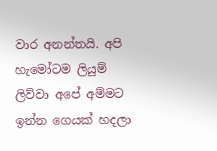වාර අනන්තයි. අපි හැමෝටම ලියුම් ලිව්වා අපේ අම්මට ඉන්න ගෙයක් හදලා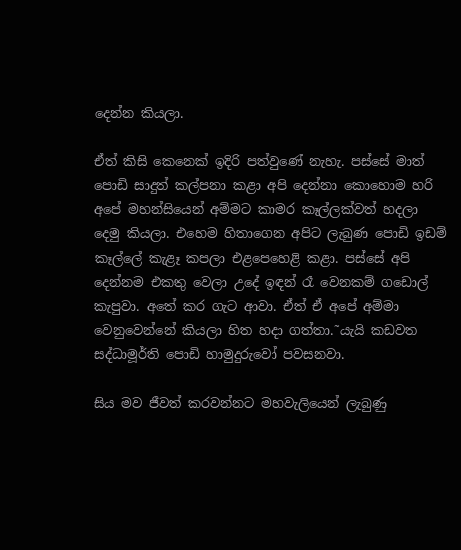දෙන්න කියලා.

ඒත් කිසි කෙනෙක් ඉදිරි පත්වුණේ නැහැ. පස්සේ මාත් පොඩි සාදුත් කල්පනා කළා අපි දෙන්නා කොහොම හරි අපේ මහන්සියෙන් අම්මට කාමර කෑල්ලක්වත් හදලා දෙමු කියලා. එහෙම හිතාගෙන අපිට ලැබුණ පොඩි ඉඩම් කෑල්ලේ කැළෑ කපලා එළපෙහෙළි කළා. පස්සේ අපි දෙන්නම එකතු වෙලා උදේ ඉඳන් රෑ වෙනකම් ගඩොල් කැපුවා. අතේ කර ගැට ආවා. ඒත් ඒ අපේ අම්මා වෙනුවෙන්නේ කියලා හිත හදා ගත්තා.˜යැයි කඩවත සද්ධාමූර්ති පොඩි හාමුදුරුවෝ පවසනවා.

සිය මව ජීවත් කරවන්නට මහවැලියෙන් ලැබුණු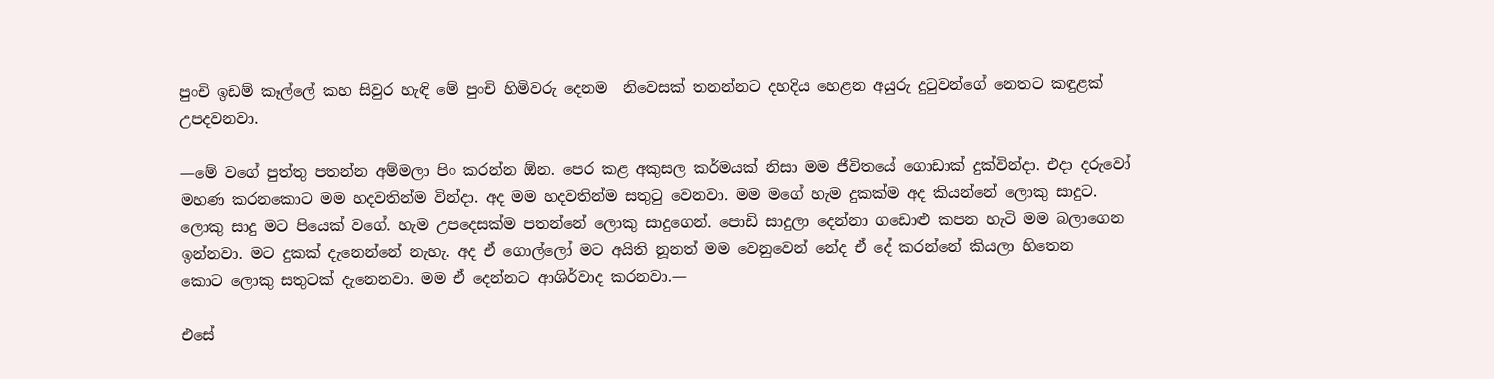පුංචි ඉඩම් කෑල්ලේ කහ සිවුර හැඳි මේ පුංචි හිමිවරු දෙනම  නිවෙසක් තනන්නට දහදිය හෙළන අයුරු දුටුවන්ගේ නෙතට කඳුළක් උපදවනවා.

—මේ වගේ පුත්තු පතන්න අම්මලා පිං කරන්න ඕන. පෙර කළ අකුසල කර්මයක් නිසා මම ජීවිතයේ ගොඩාක් දුක්වින්දා. එදා දරුවෝ මහණ කරනකොට මම හදවතින්ම වින්දා. අද මම හදවතින්ම සතුටු වෙනවා. මම මගේ හැම දුකක්ම අද කියන්නේ ලොකු සාදුට. ලොකු සාදු මට පියෙක් වගේ. හැම උපදෙසක්ම පතන්නේ ලොකු සාදුගෙන්. පොඩි සාදුලා දෙන්නා ගඩොළු කපන හැටි මම බලාගෙන ඉන්නවා. මට දුකක් දැනෙන්නේ නැහැ. අද ඒ ගොල්ලෝ මට අයිති නූනත් මම වෙනුවෙන් නේද ඒ දේ කරන්නේ කියලා හිතෙන කොට ‍ලොකු සතුටක් දැනෙනවා. මම ඒ දෙන්නට ආශිර්වාද කරනවා.—

එසේ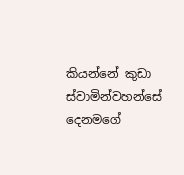කියන්නේ කුඩා ස්වාමින්වහන්සේ දෙනමගේ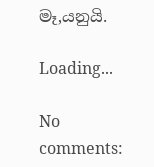මෑ‚යනුයි.

Loading...

No comments: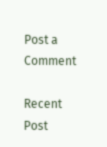Post a Comment

Recent Post